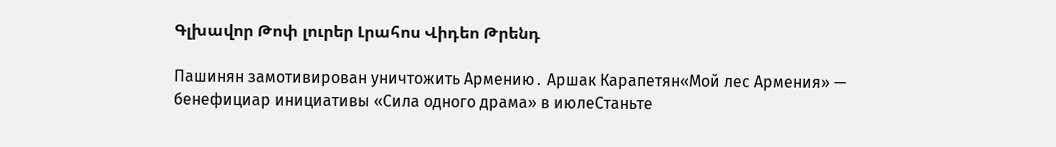Գլխավոր Թոփ լուրեր Լրահոս Վիդեո Թրենդ

Пашинян замотивирован уничтожить Армению․ Аршак Карапетян«Мой лес Армения» — бенефициар инициативы «Сила одного драма» в июлеСтаньте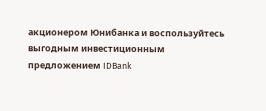акционером Юнибанка и воспользуйтесь выгодным инвестиционным предложением IDBank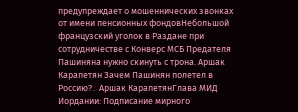предупреждает о мошеннических звонках от имени пенсионных фондовНебольшой французский уголок в Раздане при сотрудничестве с Конверс МСБ Предателя Пашиняна нужно скинуть с трона. Аршак Карапетян Зачем Пашинян полетел в Россию?․ Аршак КарапетянГлава МИД Иордании: Подписание мирного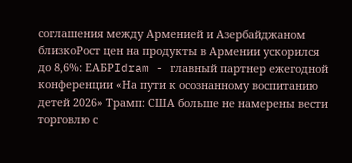соглашения между Арменией и Азербайджаном близкоРост цен на продукты в Армении ускорился до 8,6%: ЕАБРIdram - главный партнер ежегодной конференции «На пути к осознанному воспитанию детей 2026» Трамп: США больше не намерены вести торговлю с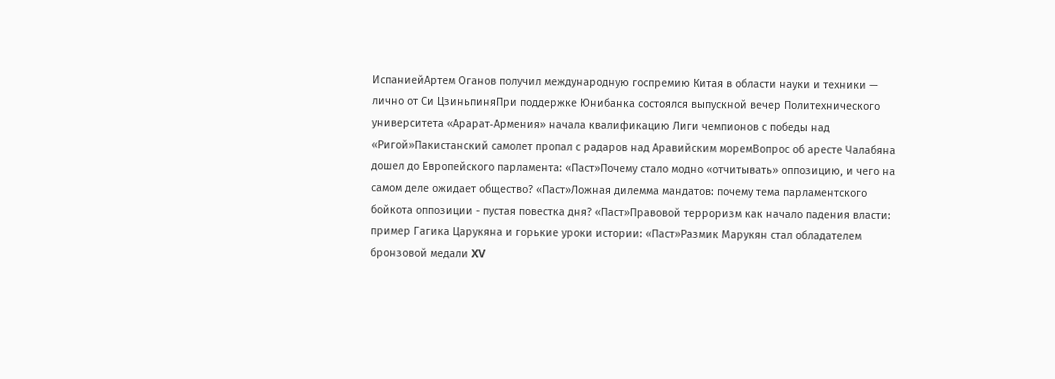ИспаниейАртем Оганов получил международную госпремию Китая в области науки и техники — лично от Си ЦзиньпиняПри поддержке Юнибанка состоялся выпускной вечер Политехнического университета «Арарат‑Армения» начала квалификацию Лиги чемпионов с победы над «Ригой»Пакистанский самолет пропал с радаров над Аравийским моремВопрос об аресте Чалабяна дошел до Европейского парламента: «Паст»Почему стало модно «отчитывать» оппозицию, и чего на самом деле ожидает общество? «Паст»Ложная дилемма мандатов: почему тема парламентского бойкота оппозиции - пустая повестка дня? «Паст»Правовой терроризм как начало падения власти: пример Гагика Царукяна и горькие уроки истории: «Паст»Размик Марукян стал обладателем бронзовой медали XV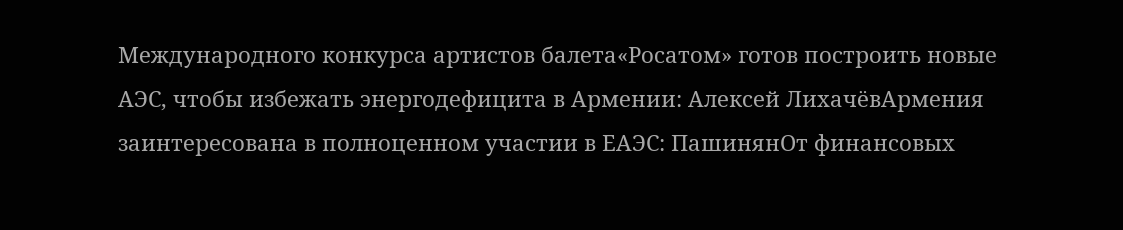Международного конкурса артистов балета«Росатом» готов построить новые АЭС, чтобы избежать энергодефицита в Армении: Алексей ЛихачёвАрмения заинтересована в полноценном участии в ЕАЭС: ПашинянОт финансовых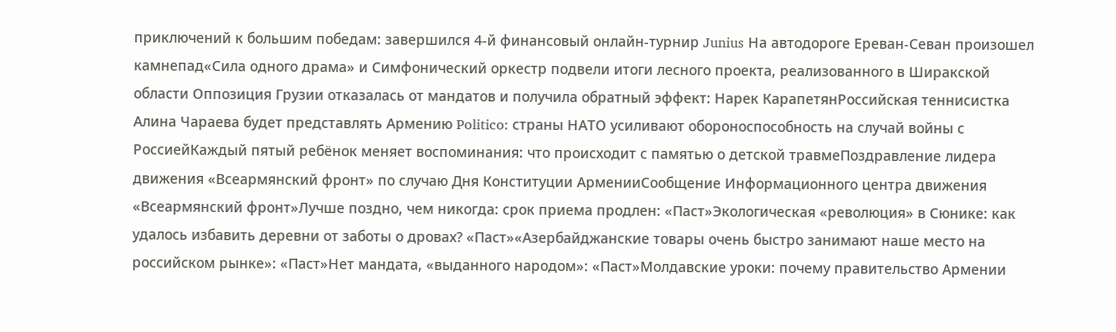приключений к большим победам: завершился 4-й финансовый онлайн-турнир Junius На автодороге Ереван-Севан произошел камнепад«Сила одного драма» и Симфонический оркестр подвели итоги лесного проекта, реализованного в Ширакской области Оппозиция Грузии отказалась от мандатов и получила обратный эффект: Нарек КарапетянРоссийская теннисистка Алина Чараева будет представлять Армению Politico: страны НАТО усиливают обороноспособность на случай войны с РоссиейКаждый пятый ребёнок меняет воспоминания: что происходит с памятью о детской травмеПоздравление лидера движения «Всеармянский фронт» по случаю Дня Конституции АрменииСообщение Информационного центра движения «Всеармянский фронт»Лучше поздно, чем никогда: срок приема продлен: «Паст»Экологическая «революция» в Сюнике: как удалось избавить деревни от заботы о дровах? «Паст»«Азербайджанские товары очень быстро занимают наше место на российском рынке»: «Паст»Нет мандата, «выданного народом»: «Паст»Молдавские уроки: почему правительство Армении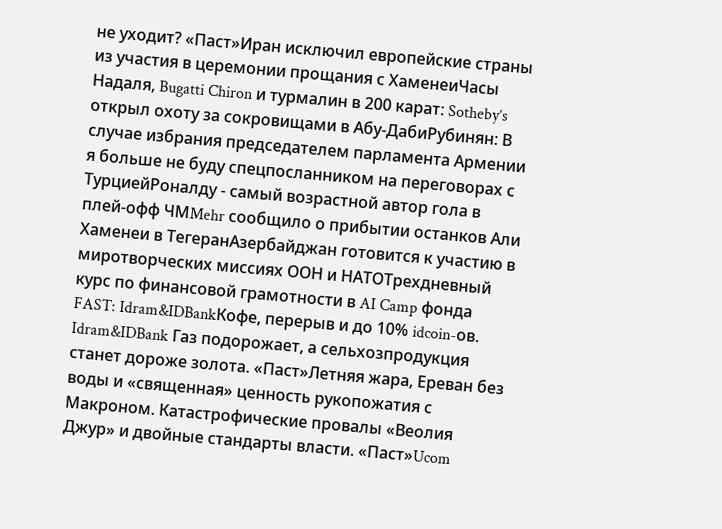не уходит? «Паст»Иран исключил европейские страны из участия в церемонии прощания с ХаменеиЧасы Надаля, Bugatti Chiron и турмалин в 200 карат: Sotheby’s открыл охоту за сокровищами в Абу-ДабиРубинян: В случае избрания председателем парламента Армении я больше не буду спецпосланником на переговорах с ТурциейРоналду - самый возрастной автор гола в плей-офф ЧМMehr сообщило о прибытии останков Али Хаменеи в ТегеранАзербайджан готовится к участию в миротворческих миссиях ООН и НАТОТрехдневный курс по финансовой грамотности в AI Camp фонда FAST: Idram&IDBankКофе, перерыв и до 10% idcoin-ов. Idram&IDBank Газ подорожает, а сельхозпродукция станет дороже золота. «Паст»Летняя жара, Ереван без воды и «священная» ценность рукопожатия с Макроном. Катастрофические провалы «Веолия Джур» и двойные стандарты власти. «Паст»Ucom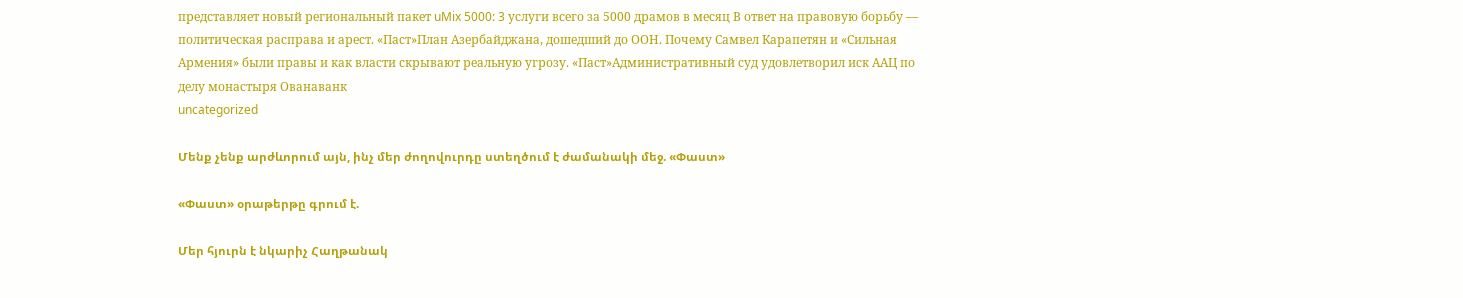представляет новый региональный пакет uMix 5000: 3 услуги всего за 5000 драмов в месяц В ответ на правовую борьбу — политическая расправа и арест. «Паст»План Азербайджана, дошедший до ООН. Почему Самвел Карапетян и «Сильная Армения» были правы и как власти скрывают реальную угрозу. «Паст»Административный суд удовлетворил иск ААЦ по делу монастыря Ованаванк
uncategorized

Մենք չենք արժևորում այն, ինչ մեր ժողովուրդը ստեղծում է ժամանակի մեջ. «Փաստ»

«Փաստ» օրաթերթը գրում է.

Մեր հյուրն է նկարիչ Հաղթանակ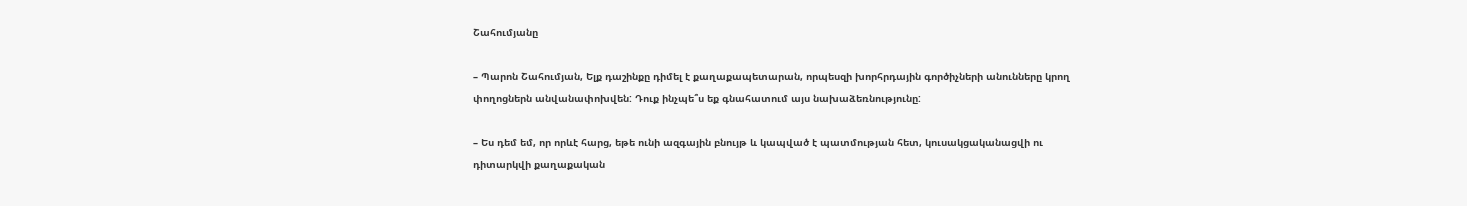Շահումյանը

– Պարոն Շահումյան, Ելք դաշինքը դիմել է քաղաքապետարան, որպեսզի խորհրդային գործիչների անունները կրող փողոցներն անվանափոխվեն: Դուք ինչպե՞ս եք գնահատում այս նախաձեռնությունը:

– Ես դեմ եմ, որ որևէ հարց, եթե ունի ազգային բնույթ և կապված է պատմության հետ, կուսակցականացվի ու դիտարկվի քաղաքական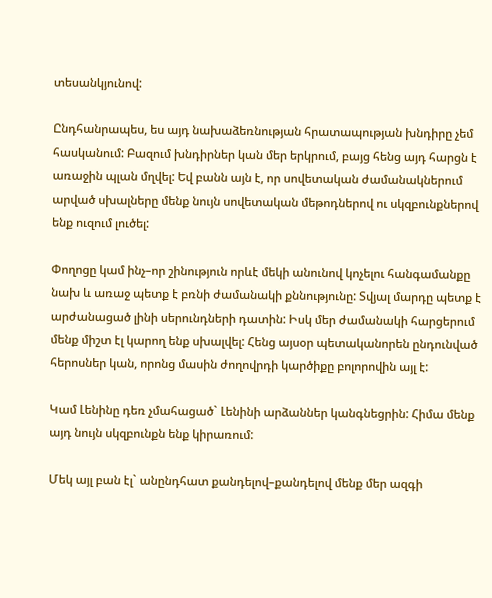տեսանկյունով:

Ընդհանրապես, ես այդ նախաձեռնության հրատապության խնդիրը չեմ հասկանում: Բազում խնդիրներ կան մեր երկրում, բայց հենց այդ հարցն է առաջին պլան մղվել: Եվ բանն այն է, որ սովետական ժամանակներում արված սխալները մենք նույն սովետական մեթոդներով ու սկզբունքներով ենք ուզում լուծել:

Փողոցը կամ ինչ–որ շինություն որևէ մեկի անունով կոչելու հանգամանքը նախ և առաջ պետք է բռնի ժամանակի քննությունը: Տվյալ մարդը պետք է արժանացած լինի սերունդների դատին: Իսկ մեր ժամանակի հարցերում մենք միշտ էլ կարող ենք սխալվել: Հենց այսօր պետականորեն ընդունված հերոսներ կան, որոնց մասին ժողովրդի կարծիքը բոլորովին այլ է:

Կամ Լենինը դեռ չմահացած` Լենինի արձաններ կանգնեցրին: Հիմա մենք այդ նույն սկզբունքն ենք կիրառում:

Մեկ այլ բան էլ` անընդհատ քանդելով–քանդելով մենք մեր ազգի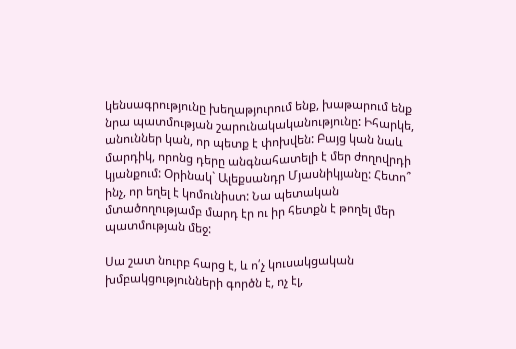կենսագրությունը խեղաթյուրում ենք, խաթարում ենք նրա պատմության շարունակականությունը: Իհարկե, անուններ կան, որ պետք է փոխվեն: Բայց կան նաև մարդիկ, որոնց դերը անգնահատելի է մեր ժողովրդի կյանքում: Օրինակ` Ալեքսանդր Մյասնիկյանը: Հետո՞ ինչ, որ եղել է կոմունիստ: Նա պետական մտածողությամբ մարդ էր ու իր հետքն է թողել մեր պատմության մեջ:

Սա շատ նուրբ հարց է, և ո՛չ կուսակցական խմբակցությունների գործն է, ոչ էլ,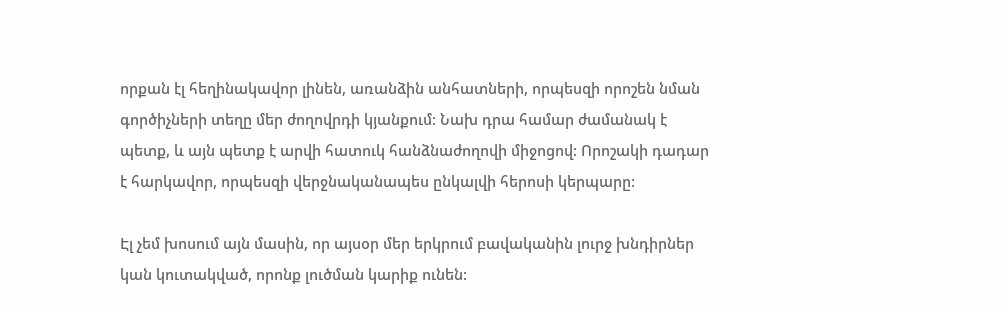որքան էլ հեղինակավոր լինեն, առանձին անհատների, որպեսզի որոշեն նման գործիչների տեղը մեր ժողովրդի կյանքում: Նախ դրա համար ժամանակ է պետք, և այն պետք է արվի հատուկ հանձնաժողովի միջոցով: Որոշակի դադար է հարկավոր, որպեսզի վերջնականապես ընկալվի հերոսի կերպարը:

Էլ չեմ խոսում այն մասին, որ այսօր մեր երկրում բավականին լուրջ խնդիրներ կան կուտակված, որոնք լուծման կարիք ունեն: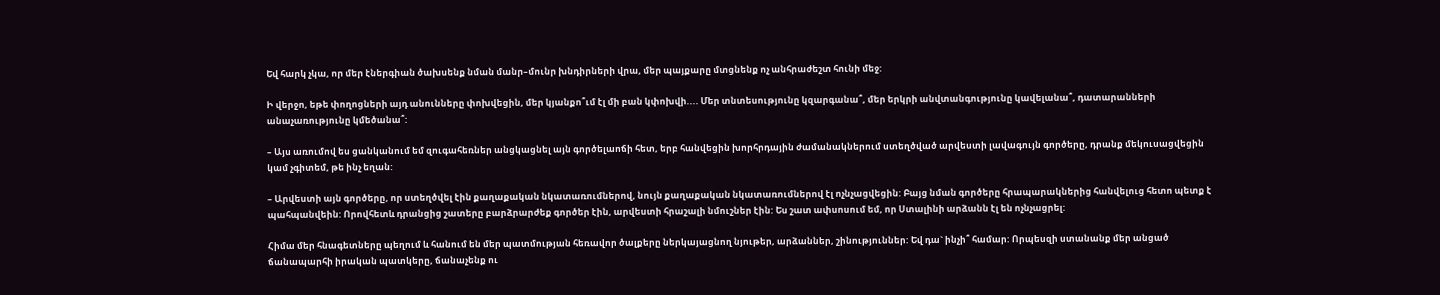Եվ հարկ չկա, որ մեր էներգիան ծախսենք նման մանր–մունր խնդիրների վրա, մեր պայքարը մտցնենք ոչ անհրաժեշտ հունի մեջ:

Ի վերջո, եթե փողոցների այդ անունները փոխվեցին, մեր կյանքո՞ւմ էլ մի բան կփոխվի.... Մեր տնտեսությունը կզարգանա՞, մեր երկրի անվտանգությունը կավելանա՞, դատարանների անաչառությունը կմեծանա՞:

– Այս առումով ես ցանկանում եմ զուգահեռներ անցկացնել այն գործելաոճի հետ, երբ հանվեցին խորհրդային ժամանակներում ստեղծված արվեստի լավագույն գործերը, դրանք մեկուսացվեցին կամ չգիտեմ, թե ինչ եղան:

– Արվեստի այն գործերը, որ ստեղծվել էին քաղաքական նկատառումներով, նույն քաղաքական նկատառումներով էլ ոչնչացվեցին: Բայց նման գործերը հրապարակներից հանվելուց հետո պետք է պահպանվեին: Որովհետև դրանցից շատերը բարձրարժեք գործեր էին, արվեստի հրաշալի նմուշներ էին: Ես շատ ափսոսում եմ, որ Ստալինի արձանն էլ են ոչնչացրել:

Հիմա մեր հնագետները պեղում և հանում են մեր պատմության հեռավոր ծալքերը ներկայացնող նյութեր, արձաններ, շինություններ: Եվ դա` ինչի՞ համար: Որպեսզի ստանանք մեր անցած ճանապարհի իրական պատկերը, ճանաչենք ու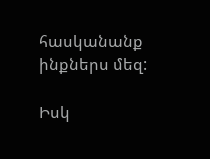հասկանանք ինքներս մեզ:

Իսկ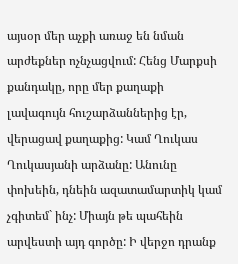այսօր մեր աչքի առաջ են նման արժեքներ ոչնչացվում: Հենց Մարքսի քանդակը, որը մեր քաղաքի լավագույն հուշարձաններից էր, վերացավ քաղաքից: Կամ Ղուկաս Ղուկասյանի արձանը: Անունը փոխեին, դնեին ազատամարտիկ կամ չգիտեմ` ինչ: Միայն թե պահեին արվեստի այդ գործը: Ի վերջո դրանք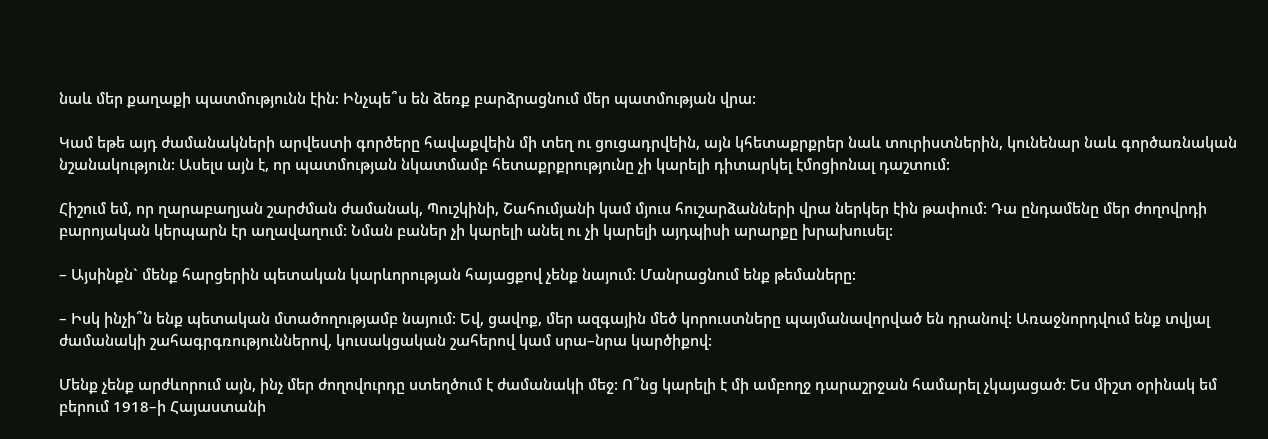նաև մեր քաղաքի պատմությունն էին: Ինչպե՞ս են ձեռք բարձրացնում մեր պատմության վրա:

Կամ եթե այդ ժամանակների արվեստի գործերը հավաքվեին մի տեղ ու ցուցադրվեին, այն կհետաքրքրեր նաև տուրիստներին, կունենար նաև գործառնական նշանակություն: Ասելս այն է, որ պատմության նկատմամբ հետաքրքրությունը չի կարելի դիտարկել էմոցիոնալ դաշտում:

Հիշում եմ, որ ղարաբաղյան շարժման ժամանակ, Պուշկինի, Շահումյանի կամ մյուս հուշարձանների վրա ներկեր էին թափում: Դա ընդամենը մեր ժողովրդի բարոյական կերպարն էր աղավաղում: Նման բաներ չի կարելի անել ու չի կարելի այդպիսի արարքը խրախուսել:

– Այսինքն` մենք հարցերին պետական կարևորության հայացքով չենք նայում: Մանրացնում ենք թեմաները:

– Իսկ ինչի՞ն ենք պետական մտածողությամբ նայում: Եվ, ցավոք, մեր ազգային մեծ կորուստները պայմանավորված են դրանով: Առաջնորդվում ենք տվյալ ժամանակի շահագրգռություններով, կուսակցական շահերով կամ սրա–նրա կարծիքով:

Մենք չենք արժևորում այն, ինչ մեր ժողովուրդը ստեղծում է ժամանակի մեջ: Ո՞նց կարելի է մի ամբողջ դարաշրջան համարել չկայացած: Ես միշտ օրինակ եմ բերում 1918–ի Հայաստանի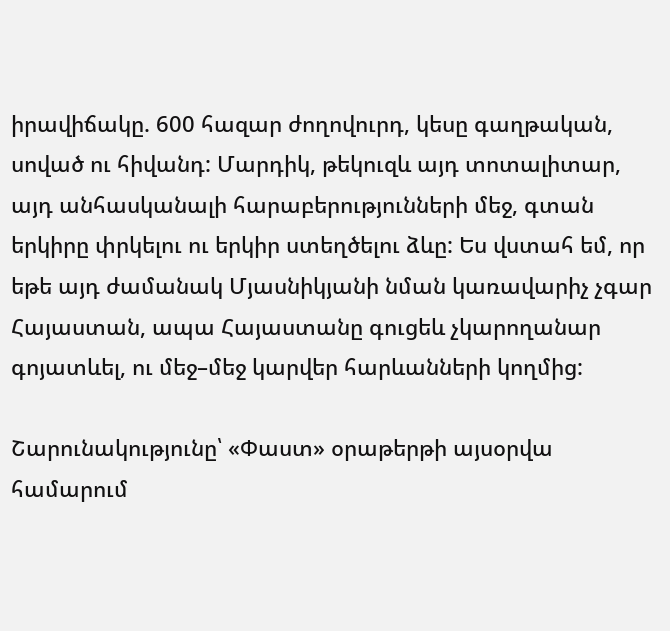իրավիճակը. 600 հազար ժողովուրդ, կեսը գաղթական, սոված ու հիվանդ: Մարդիկ, թեկուզև այդ տոտալիտար, այդ անհասկանալի հարաբերությունների մեջ, գտան երկիրը փրկելու ու երկիր ստեղծելու ձևը: Ես վստահ եմ, որ եթե այդ ժամանակ Մյասնիկյանի նման կառավարիչ չգար Հայաստան, ապա Հայաստանը գուցեև չկարողանար գոյատևել, ու մեջ–մեջ կարվեր հարևանների կողմից:

Շարունակությունը՝ «Փաստ» օրաթերթի այսօրվա համարում